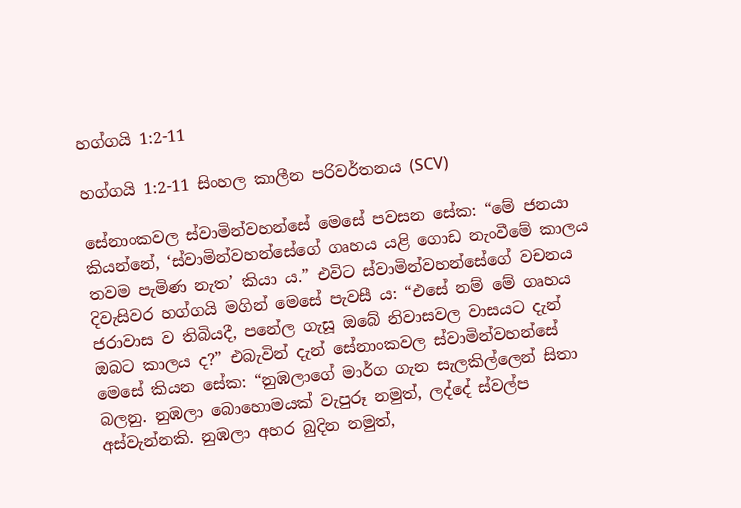හග්ගයි 1:2-11

හග්ගයි 1:2-11 සිංහල කාලීන පරිවර්තනය (SCV)

සේනාංකවල ස්වාමින්වහන්සේ මෙසේ පවසන සේක: “මේ ජනයා කියන්නේ, ‘ස්වාමින්වහන්සේගේ ගෘහය යළි ගොඩ නැංවීමේ කාලය තවම පැමිණ නැත’ කියා ය.” එවිට ස්වාමින්වහන්සේගේ වචනය දිවැසිවර හග්ගයි මගින් මෙසේ පැවසී ය: “එසේ නම් මේ ගෘහය ජරාවාස ව තිබියදී, පනේල ගැසූ ඔබේ නිවාසවල වාසයට දැන් ඔබට කාලය ද?” එබැවින් දැන් සේනාංකවල ස්වාමින්වහන්සේ මෙසේ කියන සේක: “නුඹලාගේ මාර්ග ගැන සැලකිල්ලෙන් සිතා බලනු. නුඹලා බොහොමයක් වැපුරූ නමුත්, ලද්දේ ස්වල්ප අස්වැන්නකි. නුඹලා අහර බුදින නමුත්,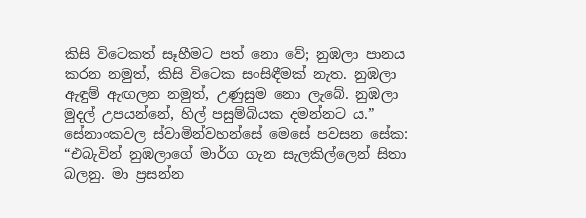කිසි විටෙකත් සෑහීමට පත් නො වේ; නුඹලා පානය කරන නමුත්, කිසි විටෙක සංසිඳීමක් නැත. නුඹලා ඇඳුම් ඇඟලන නමුත්, උණුසුම නො ලැබේ. නුඹලා මුදල් උපයන්නේ, හිල් පසුම්බියක දමන්නට ය.” සේනාංකවල ස්වාමින්වහන්සේ මෙසේ පවසන සේක: “එබැවින් නුඹලාගේ මාර්ග ගැන සැලකිල්ලෙන් සිතා බලනු. මා ප්‍රසන්න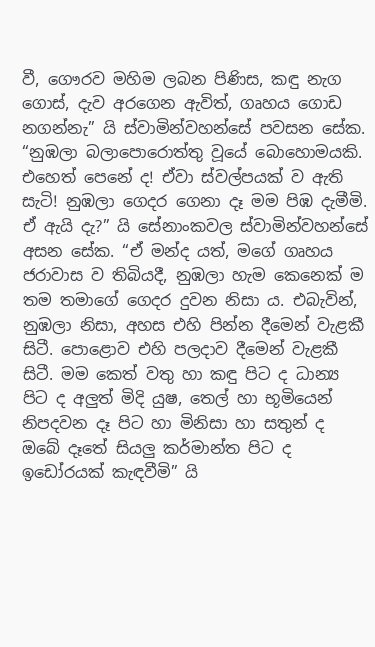වී, ගෞරව මහිම ලබන පිණිස, කඳු නැග ගොස්, දැව අරගෙන ඇවිත්, ගෘහය ගොඩ නගන්නැ” යි ස්වාමින්වහන්සේ පවසන සේක. “නුඹලා බලාපොරොත්තු වූයේ බොහොමයකි. එහෙත් පෙනේ ද! ඒවා ස්වල්පයක් ව ඇති සැටි! නුඹලා ගෙදර ගෙනා දෑ මම පිඹ දැමීමි. ඒ ඇයි දැ?” යි සේනාංකවල ස්වාමින්වහන්සේ අසන සේක. “ඒ මන්ද යත්, මගේ ගෘහය ජරාවාස ව තිබියදී, නුඹලා හැම කෙනෙක් ම තම තමාගේ ගෙදර දුවන නිසා ය. එබැවින්, නුඹලා නිසා, අහස එහි පින්න දීමෙන් වැළකී සිටී. පොළොව එහි පලදාව දීමෙන් වැළකී සිටී. මම කෙත් වතු හා කඳු පිට ද ධාන්‍ය පිට ද අලුත් මිදි යුෂ, තෙල් හා භූමියෙන් නිපදවන දෑ පිට හා මිනිසා හා සතුන් ද ඔබේ දෑතේ සියලු කර්මාන්ත පිට ද ඉඩෝරයක් කැඳවීමි” යි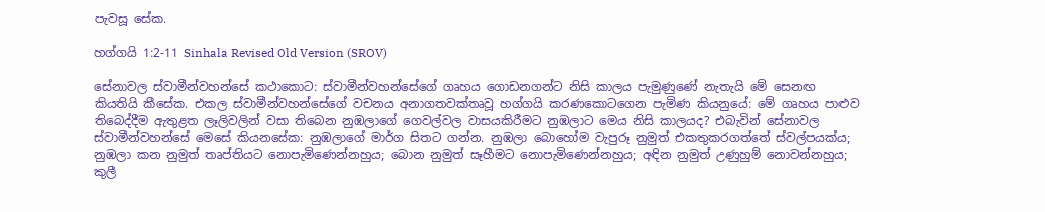පැවසූ සේක.

හග්ගයි 1:2-11 Sinhala Revised Old Version (SROV)

සේනාවල ස්වාමීන්වහන්සේ කථාකොට: ස්වාමීන්වහන්සේගේ ගෘහය ගොඩනගන්ට නිසි කාලය පැමුණුණේ නැතැයි මේ සෙනඟ කියතියි කීසේක. එකල ස්වාමීන්වහන්සේගේ වචනය අනාගතවක්තෘවූ හග්ගයි කරණකොටගෙන පැමිණ කියනුයේ: මේ ගෘහය පාළුව තිබෙද්දීම ඇතුළත ලෑලිවලින් වසා තිබෙන නුඹලාගේ ගෙවල්වල වාසයකිරීමට නුඹලාට මෙය නිසි කාලයද? එබැවින් සේනාවල ස්වාමීන්වහන්සේ මෙසේ කියනසේක: නුඹලාගේ මාර්ග සිතට ගන්න. නුඹලා බොහෝම වැපුරූ නුමුත් එකතුකරගත්තේ ස්වල්පයක්ය; නුඹලා කන නුමුත් තෘප්තියට නොපැමිණෙන්නහුය; බොන නුමුත් සෑහීමට නොපැමිණෙන්නහුය; අඳින නුමුත් උණුහුම් නොවන්නහුය; කුලී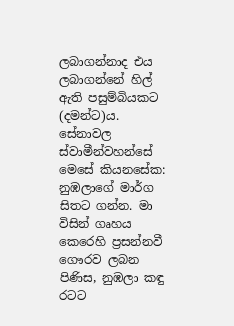ලබාගන්නාද එය ලබාගන්නේ හිල් ඇති පසුම්බියකට (දමන්ට)ය. සේනාවල ස්වාමීන්වහන්සේ මෙසේ කියනසේක: නුඹලාගේ මාර්ග සිතට ගන්න. මා විසින් ගෘහය කෙරෙහි ප්‍රසන්නවී ගෞරව ලබන පිණිස, නුඹලා කඳු රටට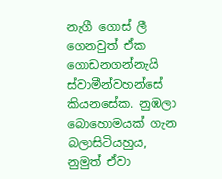නැගී ගොස් ලී ගෙනවුත් ඒක ගොඩනගන්නැයි ස්වාමීන්වහන්සේ කියනසේක. නුඹලා බොහොමයක් ගැන බලාසිටියහුය, නුමුත් ඒවා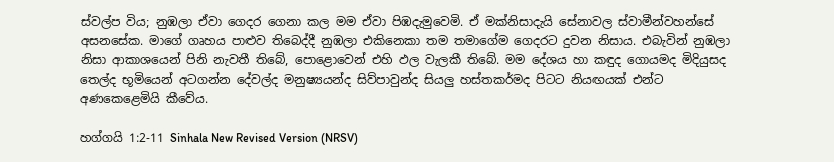ස්වල්ප විය; නුඹලා ඒවා ගෙදර ගෙනා කල මම ඒවා පිඹදැමුවෙමි. ඒ මක්නිසාදැයි සේනාවල ස්වාමීන්වහන්සේ අසනසේක. මාගේ ගෘහය පාළුව තිබෙද්දී නුඹලා එකිනෙකා තම තමාගේම ගෙදරට දුවන නිසාය. එබැවින් නුඹලා නිසා ආකාශයෙන් පිනි නැවතී තිබේ, පොළොවෙන් එහි ඵල වැලකී තිබේ. මම දේශය හා කඳුද ගොයමද මිදියුසද තෙල්ද භූමියෙන් අටගන්න දේවල්ද මනුෂ්‍යයන්ද සිව්පාවුන්ද සියලු හස්තකර්මද පිටට නියඟයක් එන්ට අණකෙළෙමියි කීවේය.

හග්ගයි 1:2-11 Sinhala New Revised Version (NRSV)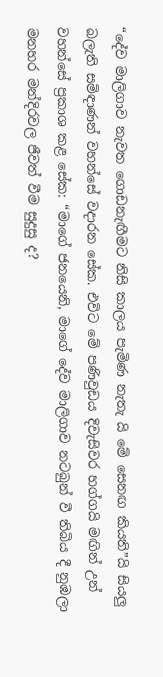“දේව මාලිගාව නැවත ගොඩනැඟීමට නිසි කාලය පැමිණ නැතැ යි මේ සෙනඟ කියති”යි සියලු බලැති සමිඳාණන් වහන්සේ වදාරන සේක. එවිට මේ පණිවුඩය දිවැසිවර හග්ගයි මඟින් උන් වහන්සේ ප්‍රකාශ කළ සේක: “මාගේ ජනයෙනි, මාගේ දේව මාලිගාව නටබුන් වී තිබිය දී නුඹලා මනහර මන්දිරවල ජීවත් වීම සුදුසු ද?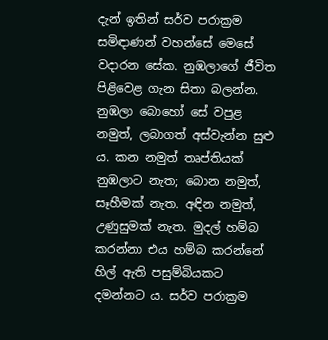දැන් ඉතින් සර්ව පරාක්‍රම සමිඳාණන් වහන්සේ මෙසේ වදාරන සේක. නුඹලාගේ ජීවිත පිළිවෙළ ගැන සිතා බලන්න. නුඹලා බොහෝ සේ වපුළ නමුත්, ලබාගත් අස්වැන්න සුළු ය. කන නමුත් තෘප්තියක් නුඹලාට නැත; බොන නමුත්, සෑහීමක් නැත. අඳින නමුත්, උණුසුමක් නැත. මුදල් හම්බ කරන්නා එය හම්බ කරන්නේ හිල් ඇති පසුම්බියකට දමන්නට ය. සර්ව පරාක්‍රම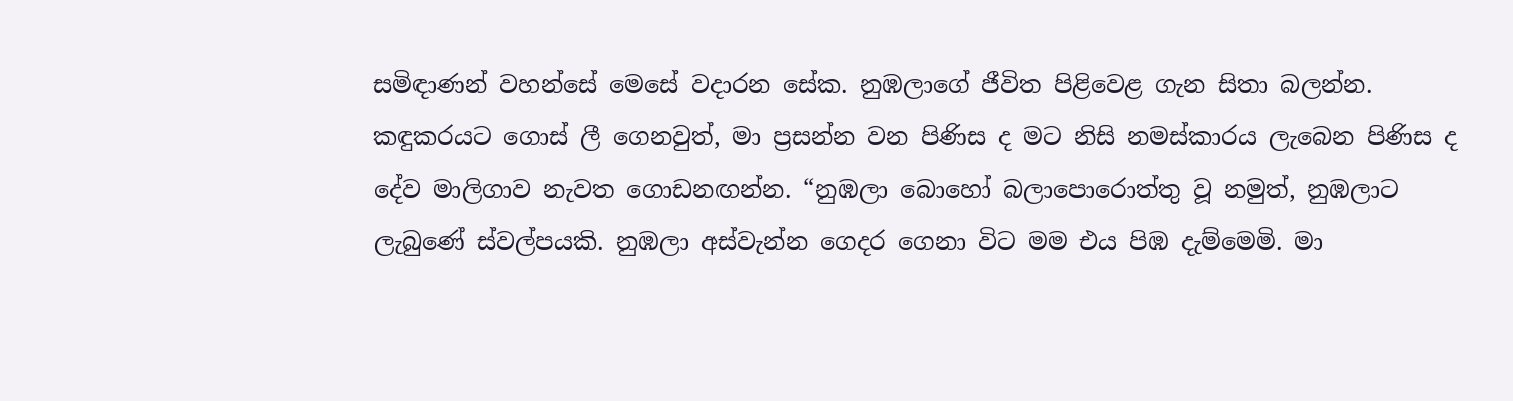සමිඳාණන් වහන්සේ මෙසේ වදාරන සේක. නුඹලාගේ ජීවිත පිළිවෙළ ගැන සිතා බලන්න. කඳුකරයට ගොස් ලී ගෙනවුත්, මා ප්‍රසන්න වන පිණිස ද මට නිසි නමස්කාරය ලැබෙන පිණිස ද දේව මාලිගාව නැවත ගොඩනඟන්න. “නුඹලා බොහෝ බලාපොරොත්තු වූ නමුත්, නුඹලාට ලැබුණේ ස්වල්පයකි. නුඹලා අස්වැන්න ගෙදර ගෙනා විට මම එය පිඹ දැම්මෙමි. මා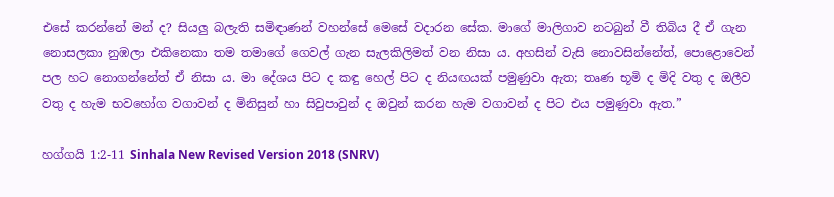එසේ කරන්නේ මන් ද? සියලු බලැති සමිඳාණන් වහන්සේ මෙසේ වදාරන සේක. මාගේ මාලිගාව නටබුන් වී තිබිය දී ඒ ගැන නොසලකා නුඹලා එකිනෙකා තම තමාගේ ගෙවල් ගැන සැලකිලිමත් වන නිසා ය. අහසින් වැසි නොවසින්නේත්, පොළොවෙන් පල හට නොගන්නේත් ඒ නිසා ය. මා දේශය පිට ද කඳු හෙල් පිට ද නියඟයක් පමුණුවා ඇත; තෘණ භූමි ද මිදි වතු ද ඔලීව වතු ද හැම භවහෝග වගාවන් ද මිනිසුන් හා සිවුපාවුන් ද ඔවුන් කරන හැම වගාවන් ද පිට එය පමුණුවා ඇත.”

හග්ගයි 1:2-11 Sinhala New Revised Version 2018 (SNRV)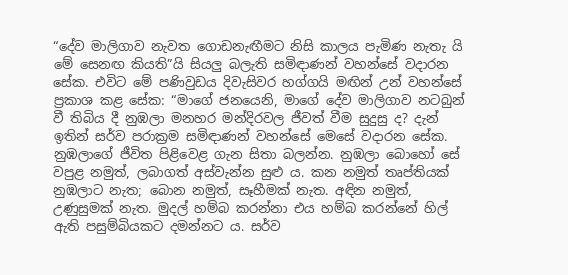“දේව මාලිගාව නැවත ගොඩනැඟීමට නිසි කාලය පැමිණ නැතැ යි මේ සෙනඟ කියති”යි සියලු බලැති සමිඳාණන් වහන්සේ වදාරන සේක. එවිට මේ පණිවුඩය දිවැසිවර හග්ගයි මඟින් උන් වහන්සේ ප්‍රකාශ කළ සේක: “මාගේ ජනයෙනි, මාගේ දේව මාලිගාව නටබුන් වී තිබිය දී නුඹලා මනහර මන්දිරවල ජීවත් වීම සුදුසු ද? දැන් ඉතින් සර්ව පරාක්‍රම සමිඳාණන් වහන්සේ මෙසේ වදාරන සේක. නුඹලාගේ ජීවිත පිළිවෙළ ගැන සිතා බලන්න. නුඹලා බොහෝ සේ වපුළ නමුත්, ලබාගත් අස්වැන්න සුළු ය. කන නමුත් තෘප්තියක් නුඹලාට නැත; බොන නමුත්, සෑහීමක් නැත. අඳින නමුත්, උණුසුමක් නැත. මුදල් හම්බ කරන්නා එය හම්බ කරන්නේ හිල් ඇති පසුම්බියකට දමන්නට ය. සර්ව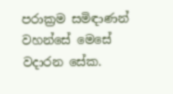පරාක්‍රම සමිඳාණන් වහන්සේ මෙසේ වදාරන සේක.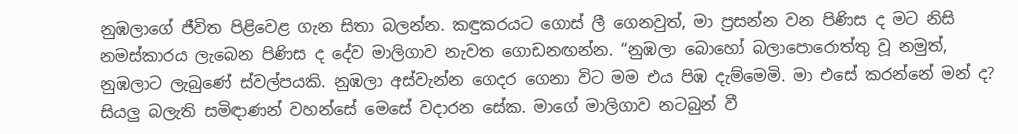නුඹලාගේ ජීවිත පිළිවෙළ ගැන සිතා බලන්න. කඳුකරයට ගොස් ලී ගෙනවුත්, මා ප්‍රසන්න වන පිණිස ද මට නිසි නමස්කාරය ලැබෙන පිණිස ද දේව මාලිගාව නැවත ගොඩනඟන්න. “නුඹලා බොහෝ බලාපොරොත්තු වූ නමුත්, නුඹලාට ලැබුණේ ස්වල්පයකි. නුඹලා අස්වැන්න ගෙදර ගෙනා විට මම එය පිඹ දැම්මෙමි. මා එසේ කරන්නේ මන් ද? සියලු බලැති සමිඳාණන් වහන්සේ මෙසේ වදාරන සේක. මාගේ මාලිගාව නටබුන් වී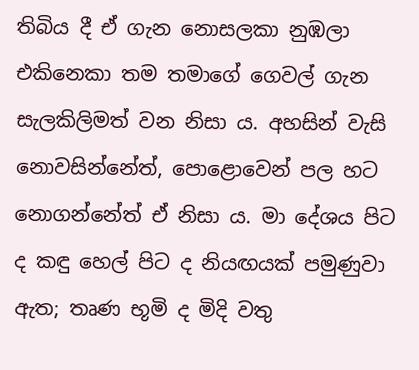තිබිය දී ඒ ගැන නොසලකා නුඹලා එකිනෙකා තම තමාගේ ගෙවල් ගැන සැලකිලිමත් වන නිසා ය. අහසින් වැසි නොවසින්නේත්, පොළොවෙන් පල හට නොගන්නේත් ඒ නිසා ය. මා දේශය පිට ද කඳු හෙල් පිට ද නියඟයක් පමුණුවා ඇත; තෘණ භූමි ද මිදි වතු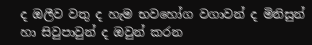ද ඔලීව වතු ද හැම භවහෝග වගාවන් ද මිනිසුන් හා සිවුපාවුන් ද ඔවුන් කරන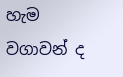හැම වගාවන් ද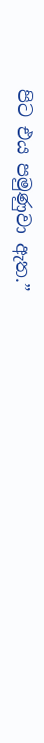පිට එය පමුණුවා ඇත.”